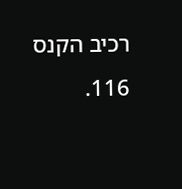רכיב הקנס
116.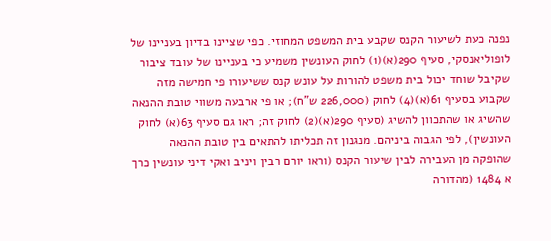נפנה כעת לשיעור הקנס שקבע בית המשפט המחוזי. כפי שציינו בדיון בעניינו של לופוליאנסקי, סעיף 290(א)(1) לחוק העונשין משמיע כי בעניינו של עובד ציבור שקיבל שוחד יכול בית משפט להורות על עונש קנס ששיעורו פי חמישה מזה שקבוע בסעיף 61(א)(4) לחוק (226,000 ש"ח); או פי ארבעה משווי טובת ההנאה שהשיג או שהתכוון להשיג (סעיף 290(א)(2) לחוק זה; ראו גם סעיף 63(א) לחוק העונשין), לפי הגבוה ביניהם. מנגנון זה תכליתו להתאים בין טובת ההנאה שהופקה מן העבירה לבין שיעור הקנס (וראו יורם רבין ויניב ואקי דיני עונשין כרך א 1484 (מהדורה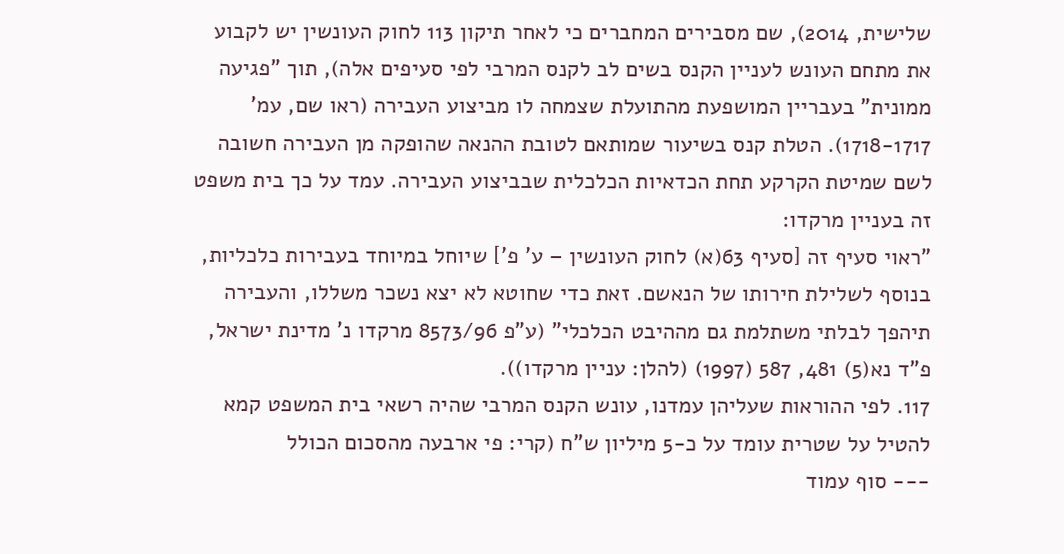שלישית, 2014), שם מסבירים המחברים כי לאחר תיקון 113 לחוק העונשין יש לקבוע את מתחם העונש לעניין הקנס בשים לב לקנס המרבי לפי סעיפים אלה), תוך "פגיעה ממונית" בעבריין המושפעת מהתועלת שצמחה לו מביצוע העבירה (ראו שם, עמ' 1718-1717). הטלת קנס בשיעור שמותאם לטובת ההנאה שהופקה מן העבירה חשובה לשם שמיטת הקרקע תחת הכדאיות הכלכלית שבביצוע העבירה. עמד על כך בית משפט זה בעניין מרקדו:
"ראוי סעיף זה [סעיף 63(א) לחוק העונשין – ע' פ'] שיוחל במיוחד בעבירות כלכליות, בנוסף לשלילת חירותו של הנאשם. זאת כדי שחוטא לא יצא נשכר משללו, והעבירה תיהפך לבלתי משתלמת גם מההיבט הכלכלי" (ע"פ 8573/96 מרקדו נ' מדינת ישראל, פ"ד נא(5) 481, 587 (1997) (להלן: עניין מרקדו)).
117. לפי ההוראות שעליהן עמדנו, עונש הקנס המרבי שהיה רשאי בית המשפט קמא להטיל על שטרית עומד על כ-5 מיליון ש"ח (קרי: פי ארבעה מהסכום הכולל
--- סוף עמוד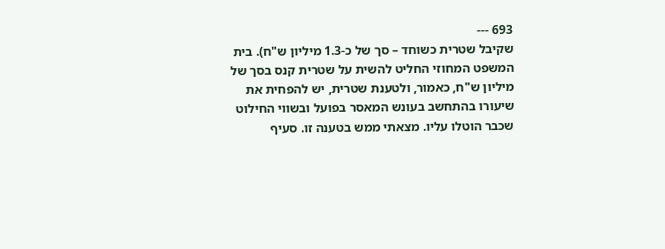693 ---
שקיבל שטרית כשוחד – סך של כ-1.3 מיליון ש"ח). בית המשפט המחוזי החליט להשית על שטרית קנס בסך של מיליון ש"ח, כאמור, ולטענת שטרית, יש להפחית את שיעורו בהתחשב בעונש המאסר בפועל ובשווי החילוט שכבר הוטלו עליו. מצאתי ממש בטענה זו. סעיף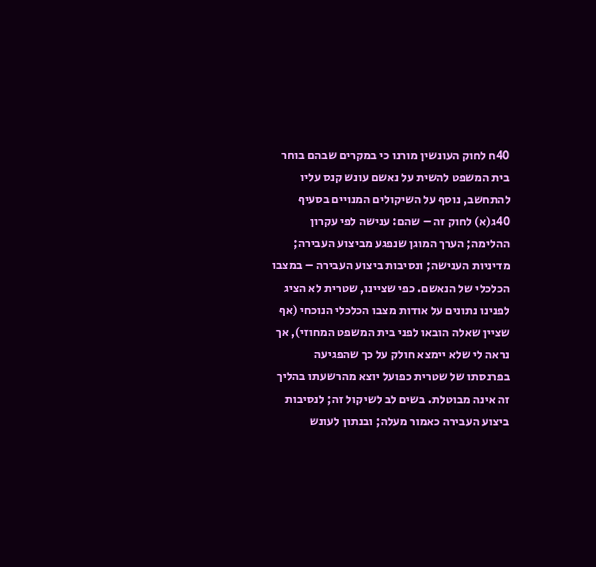40ח לחוק העונשין מורנו כי במקרים שבהם בוחר בית המשפט להשית על נאשם עונש קנס עליו להתחשב, נוסף על השיקולים המנויים בסעיף 40ג(א) לחוק זה – שהם: ענישה לפי עקרון ההלימה; הערך המוגן שנפגע מביצוע העבירה; מדיניות הענישה; ונסיבות ביצוע העבירה – במצבו הכלכלי של הנאשם. כפי שציינו, שטרית לא הציג לפנינו נתונים על אודות מצבו הכלכלי הנוכחי (אף שציין שאלה הובאו לפני בית המשפט המחוזי), אך נראה לי שלא יימצא חולק על כך שהפגיעה בפרנסתו של שטרית כפועל יוצא מהרשעתו בהליך זה אינה מבוטלת. בשים לב לשיקול זה; לנסיבות ביצוע העבירה כאמור מעלה; ובנתון לעונש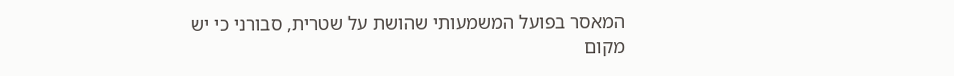המאסר בפועל המשמעותי שהושת על שטרית, סבורני כי יש מקום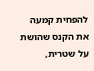להפחית קמעה את הקנס שהושת על שטרית,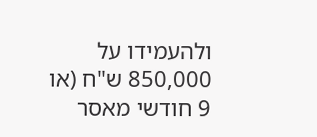ולהעמידו על 850,000 ש"ח (או 9 חודשי מאסר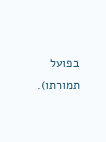בפועל תמורתו).